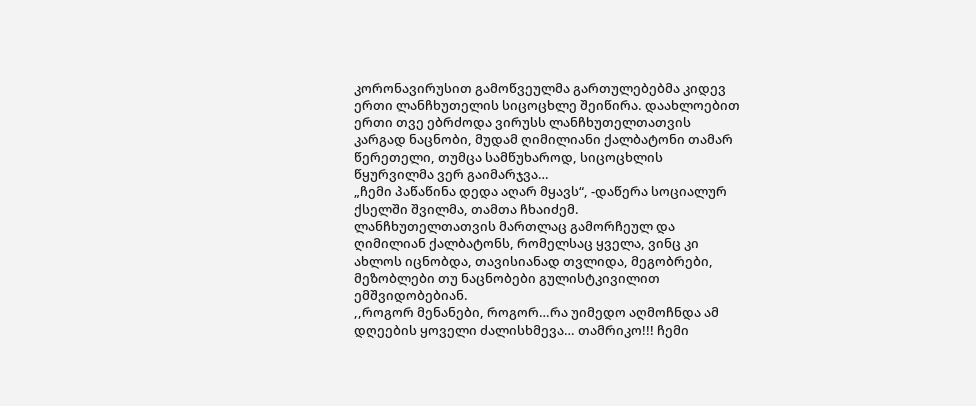კორონავირუსით გამოწვეულმა გართულებებმა კიდევ ერთი ლანჩხუთელის სიცოცხლე შეიწირა. დაახლოებით ერთი თვე ებრძოდა ვირუსს ლანჩხუთელთათვის კარგად ნაცნობი, მუდამ ღიმილიანი ქალბატონი თამარ წერეთელი, თუმცა სამწუხაროდ, სიცოცხლის წყურვილმა ვერ გაიმარჯვა…
„ჩემი პაწაწინა დედა აღარ მყავს“, -დაწერა სოციალურ ქსელში შვილმა, თამთა ჩხაიძემ.
ლანჩხუთელთათვის მართლაც გამორჩეულ და ღიმილიან ქალბატონს, რომელსაც ყველა, ვინც კი ახლოს იცნობდა, თავისიანად თვლიდა, მეგობრები, მეზობლები თუ ნაცნობები გულისტკივილით ემშვიდობებიან.
,,როგორ მენანები, როგორ…რა უიმედო აღმოჩნდა ამ დღეების ყოველი ძალისხმევა… თამრიკო!!! ჩემი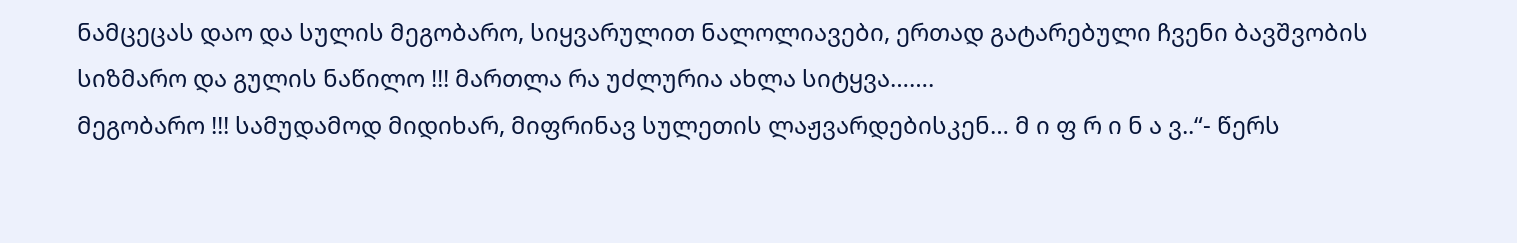ნამცეცას დაო და სულის მეგობარო, სიყვარულით ნალოლიავები, ერთად გატარებული ჩვენი ბავშვობის სიზმარო და გულის ნაწილო !!! მართლა რა უძლურია ახლა სიტყვა…….
მეგობარო !!! სამუდამოდ მიდიხარ, მიფრინავ სულეთის ლაჟვარდებისკენ… მ ი ფ რ ი ნ ა ვ..“- წერს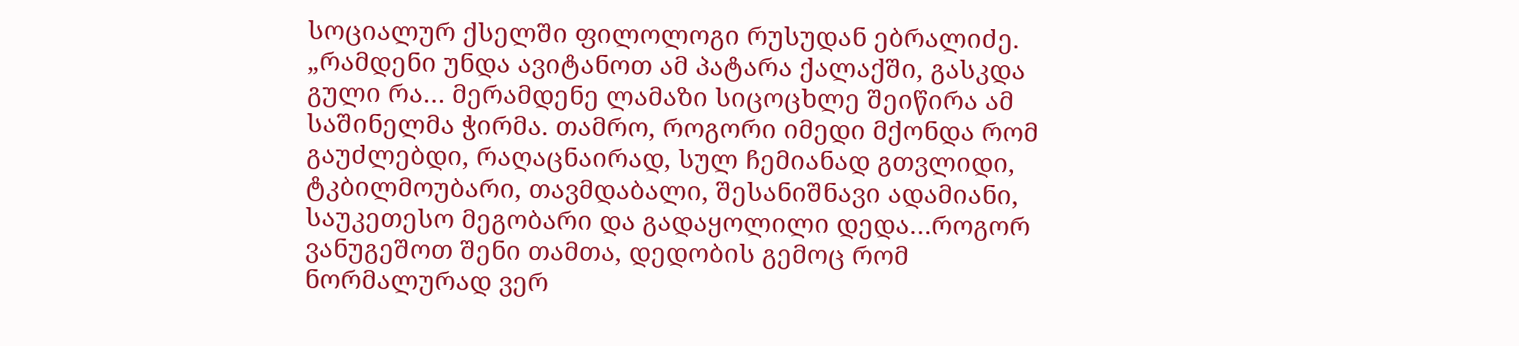სოციალურ ქსელში ფილოლოგი რუსუდან ებრალიძე.
„რამდენი უნდა ავიტანოთ ამ პატარა ქალაქში, გასკდა გული რა… მერამდენე ლამაზი სიცოცხლე შეიწირა ამ საშინელმა ჭირმა. თამრო, როგორი იმედი მქონდა რომ გაუძლებდი, რაღაცნაირად, სულ ჩემიანად გთვლიდი, ტკბილმოუბარი, თავმდაბალი, შესანიშნავი ადამიანი, საუკეთესო მეგობარი და გადაყოლილი დედა…როგორ ვანუგეშოთ შენი თამთა, დედობის გემოც რომ ნორმალურად ვერ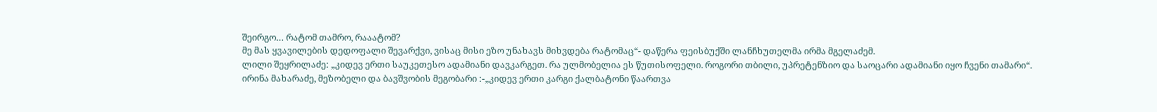შეირგო… რატომ თამრო, რააატომ?
მე მას ყვავილების დედოფალი შევარქვი, ვისაც მისი ეზო უნახავს მიხვდება რატომაც“- დაწერა ფეისბუქში ლანჩხუთელმა ირმა მგელაძემ.
ლილი შეყრილაძე: „კიდევ ერთი საუკეთესო ადამიანი დავკარგეთ. რა ულმობელია ეს წუთისოფელი. როგორი თბილი, უპრეტენზიო და საოცარი ადამიანი იყო ჩვენი თამარი“.
ირინა მახარაძე, მეზობელი და ბავშვობის მეგობარი :-„კიდევ ერთი კარგი ქალბატონი წაართვა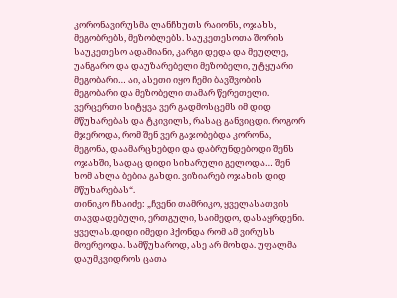კორონავირუსმა ლანჩხუთს რაიონს, ოჯახს, მეგობრებს, მეზობლებს. საუკეთესოთა შორის საუკეთესო ადამიანი, კარგი დედა და მეუღლე, უანგარო და დაუზარებელი მეზობელი, უტყუარი მეგობარი… აი, ასეთი იყო ჩემი ბავშვობის მეგობარი და მეზობელი თამარ წერეთელი. ვერცერთი სიტყვა ვერ გადმოსცემს იმ დიდ მწუხარებას და ტკივილს, რასაც განვიცდი. როგორ მჯეროდა, რომ შენ ვერ გაჯობებდა კორონა, მეგონა, დაამარცხებდი და დაბრუნდებოდი შენს ოჯახში, სადაც დიდი სიხარული გელოდა… შენ ხომ ახლა ბებია გახდი. ვიზიარებ ოჯახის დიდ მწუხარებას“.
თინიკო ჩხაიძე: „ჩვენი თამრიკო, ყველასათვის თავდადებული, ერთგული, საიმედო, დასაყრდენი. ყველას.დიდი იმედი ჰქონდა რომ ამ ვირუსს მოერეოდა. სამწუხაროდ, ასე არ მოხდა. უფალმა დაუმკვიდროს ცათა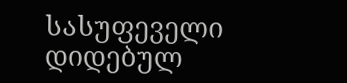სასუფეველი დიდებულ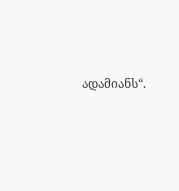ადამიანს“.